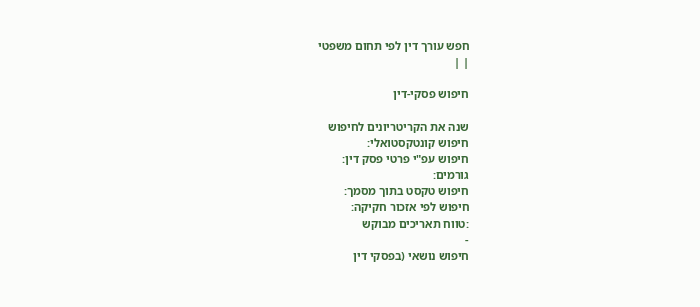חפש עורך דין לפי תחום משפטי
| |

חיפוש פסקי-דין

שנה את הקריטריונים לחיפוש
חיפוש קונטקסטואלי:
חיפוש עפ"י פרטי פסק דין:
גורמים:
חיפוש טקסט בתוך מסמך:
חיפוש לפי אזכור חקיקה:
:טווח תאריכים מבוקש
-
חיפוש נושאי (בפסקי דין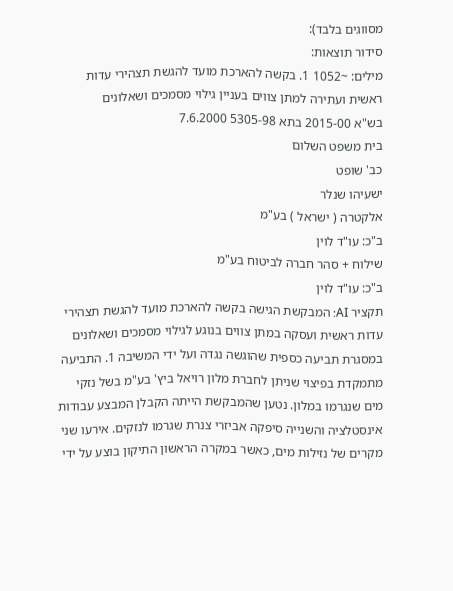מסווגים בלבד):
סידור תוצאות:
מילים: ~1052 1. בקשה להארכת מועד להגשת תצהירי עדות ראשית ועתירה למתן צווים בעניין גילוי מסמכים ושאלונים
בש"א 2015-00 בתא 5305-98 7.6.2000
בית משפט השלום
כב' שופט
ישעיהו שנלר
אלקטרה ( ישראל ) בע"מ
ב"כ: עו"ד לוין
שילוח + סהר חברה לביטוח בע"מ
ב"כ: עו"ד לוין
תקציר AI: המבקשת הגישה בקשה להארכת מועד להגשת תצהירי עדות ראשית ועסקה במתן צווים בנוגע לגילוי מסמכים ושאלונים במסגרת תביעה כספית שהוגשה נגדה ועל ידי המשיבה 1. התביעה מתמקדת בפיצוי שניתן לחברת מלון רויאל ביץ' בע"מ בשל נזקי מים שנגרמו במלון. נטען שהמבקשת הייתה הקבלן המבצע עבודות אינסטלציה והשנייה סיפקה אביזרי צנרת שגרמו לנזקים. אירעו שני מקרים של נזילות מים, כאשר במקרה הראשון התיקון בוצע על ידי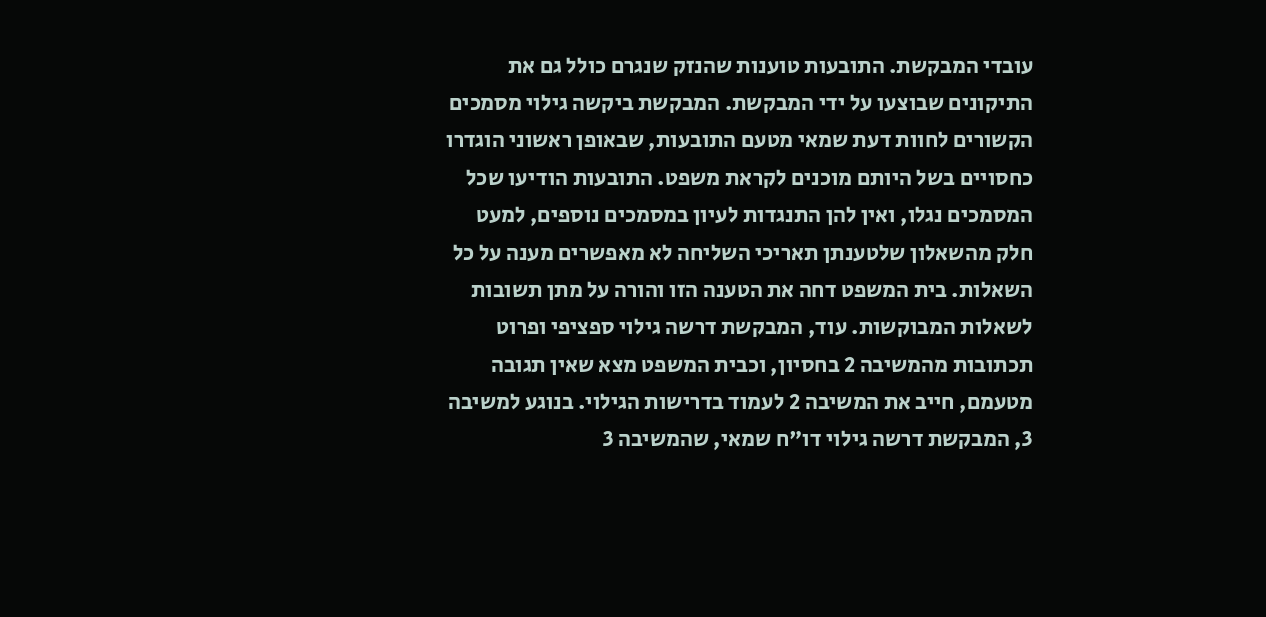עובדי המבקשת. התובעות טוענות שהנזק שנגרם כולל גם את התיקונים שבוצעו על ידי המבקשת. המבקשת ביקשה גילוי מסמכים הקשורים לחוות דעת שמאי מטעם התובעות, שבאופן ראשוני הוגדרו כחסויים בשל היותם מוכנים לקראת משפט. התובעות הודיעו שכל המסמכים נגלו, ואין להן התנגדות לעיון במסמכים נוספים, למעט חלק מהשאלון שלטענתן תאריכי השליחה לא מאפשרים מענה על כל השאלות. בית המשפט דחה את הטענה הזו והורה על מתן תשובות לשאלות המבוקשות. עוד, המבקשת דרשה גילוי ספציפי ופרוט תכתובות מהמשיבה 2 בחסיון, וכבית המשפט מצא שאין תגובה מטעמם, חייב את המשיבה 2 לעמוד בדרישות הגילוי. בנוגע למשיבה 3, המבקשת דרשה גילוי דו"ח שמאי, שהמשיבה 3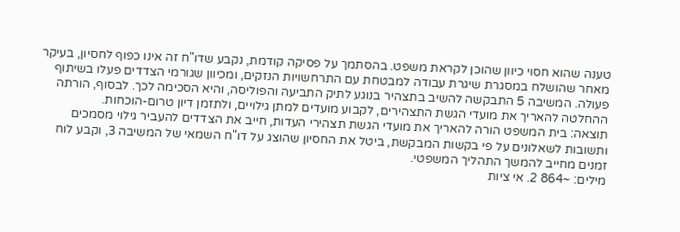טענה שהוא חסוי כיוון שהוכן לקראת משפט. בהסתמך על פסיקה קודמת, נקבע שדו"ח זה אינו כפוף לחסיון, בעיקר מאחר שהושלח במסגרת שיגרת עבודה למבטחת עם התרחשויות הנזקים, ומכיוון שגורמי הצדדים פעלו בשיתוף פעולה. המשיבה 5 התבקשה להשיב בתצהיר בנוגע לתיק התביעה והפוליסה, והיא הסכימה לכך. לבסוף, הורתה ההחלטה להאריך את מועדי הגשת התצהירים, לקבוע מועדים למתן גילויים, ולתזמן דיון טרום-הוכחות.
תוצאה: בית המשפט הורה להאריך את מועדי הגשת תצהירי העדות, חייב את הצדדים להעביר גילוי מסמכים ותשובות לשאלונים על פי בקשות המבקשת, ביטל את החסיון שהוצג על דו"ח השמאי של המשיבה 3, וקבע לוח זמנים מחייב להמשך התהליך המשפטי.
מילים: ~864 2. אי ציות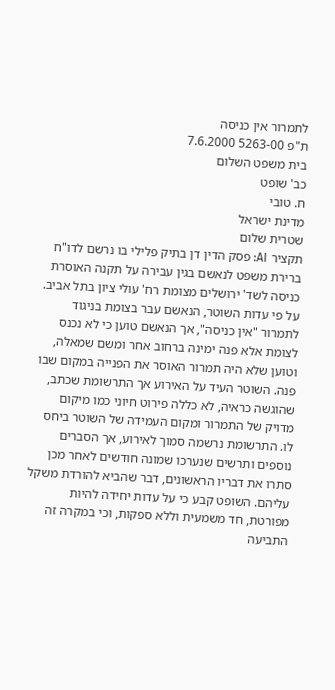לתמרור אין כניסה
ת"פ 5263-00 7.6.2000
בית משפט השלום
כב' שופט
ח. טובי
מדינת ישראל
שטרית שלום
תקציר AI: פסק הדין דן בתיק פלילי בו נרשם לדו"ח ברירת משפט לנאשם בגין עבירה על תקנה האוסרת כניסה לשד' ירושלים מצומת רח' עולי ציון בתל אביב. על פי עדות השוטר, הנאשם עבר בצומת בניגוד לתמרור "אין כניסה", אך הנאשם טוען כי לא נכנס לצומת אלא פנה ימינה ברחוב אחר ומשם שמאלה, וטוען שלא היה תמרור האוסר את הפנייה במקום שבו פנה. השוטר העיד על האירוע אך התרשומת שכתב, שהוגשה כראיה, לא כללה פירוט חיוני כמו מיקום מדויק של התמרור ומקום העמידה של השוטר ביחס לו. התרשומת נרשמה סמוך לאירוע, אך הסברים נוספים ותרשים שנערכו שמונה חודשים לאחר מכן סתרו את דבריו הראשונים, דבר שהביא להורדת משקל עליהם. השופט קבע כי על עדות יחידה להיות מפורטת, חד משמעית וללא ספקות, וכי במקרה זה התביעה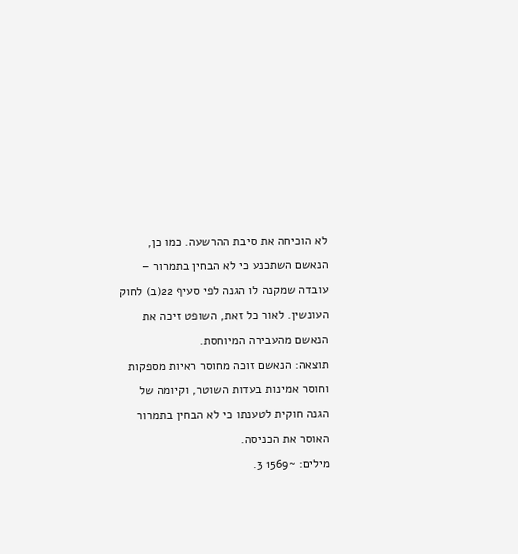לא הוכיחה את סיבת ההרשעה. כמו כן, הנאשם השתכנע כי לא הבחין בתמרור – עובדה שמקנה לו הגנה לפי סעיף 22(ב) לחוק העונשין. לאור כל זאת, השופט זיכה את הנאשם מהעבירה המיוחסת.
תוצאה: הנאשם זוכה מחוסר ראיות מספקות וחוסר אמינות בעדות השוטר, וקיומה של הגנה חוקית לטענתו כי לא הבחין בתמרור האוסר את הכניסה.
מילים: ~1569 3.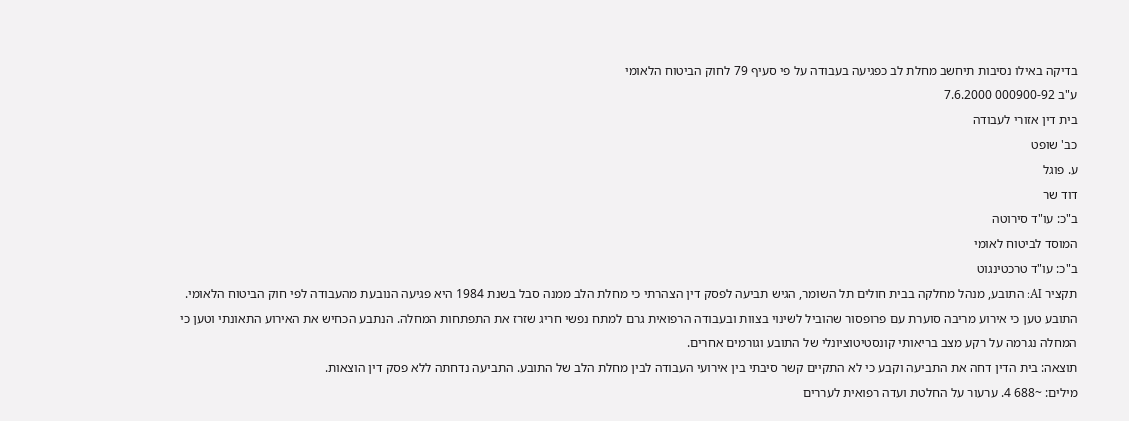בדיקה באילו נסיבות תיחשב מחלת לב כפגיעה בעבודה על פי סעיף 79 לחוק הביטוח הלאומי
ע"ב 000900-92 7.6.2000
בית דין אזורי לעבודה
כב' שופט
ע. פוגל
דוד שר
ב"כ: עו"ד סירוטה
המוסד לביטוח לאומי
ב"כ: עו"ד טרכטינגוט
תקציר AI: התובע, מנהל מחלקה בבית חולים תל השומר, הגיש תביעה לפסק דין הצהרתי כי מחלת הלב ממנה סבל בשנת 1984 היא פגיעה הנובעת מהעבודה לפי חוק הביטוח הלאומי. התובע טען כי אירוע מריבה סוערת עם פרופסור שהוביל לשינוי בצוות ובעבודה הרפואית גרם למתח נפשי חריג שזרז את התפתחות המחלה. הנתבע הכחיש את האירוע התאונתי וטען כי המחלה נגרמה על רקע מצב בריאותי קונסטיטוציונלי של התובע וגורמים אחרים.
תוצאה: בית הדין דחה את התביעה וקבע כי לא התקיים קשר סיבתי בין אירועי העבודה לבין מחלת הלב של התובע. התביעה נדחתה ללא פסק דין הוצאות.
מילים: ~688 4. ערעור על החלטת ועדה רפואית לעררים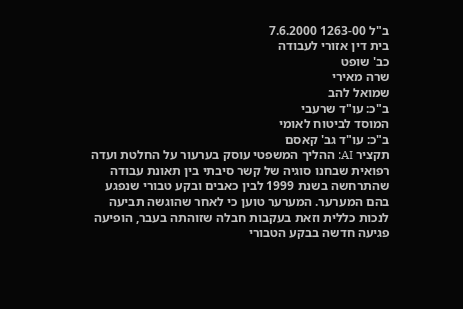ב"ל 1263-00 7.6.2000
בית דין אזורי לעבודה
כב' שופט
שרה מאירי
שמואל להב
ב"כ: עו"ד שרעבי
המוסד לביטוח לאומי
ב"כ: עו"ד גב' קאסם
תקציר AI: ההליך המשפטי עוסק בערעור על החלטת ועדה רפואית שבחנו סוגיה של קשר סיבתי בין תאונת עבודה שהתרחשה בשנת 1999 לבין כאבים ובקע טבורי שנפגע בהם המערער. המערער טוען כי לאחר שהוגשה תביעה לנכות כללית וזאת בעקבות חבלה שזוהתה בעבר, הופיעה פגיעה חדשה בבקע הטבורי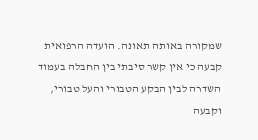שמקורה באותה תאונה. הועדה הרפואית קבעה כי אין קשר סיבתי בין החבלה בעמוד השדרה לבין הבקע הטבורי והעל טבורי, וקבעה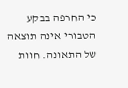כי החרפה בבקע הטבורי אינה תוצאה של התאונה. חוות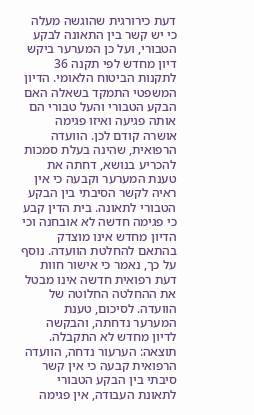דעת כירורגית שהוגשה מעלה כי יש קשר בין התאונה לבקע הטבורי, ועל כן המערער ביקש דיון מחדש לפי תקנה 36 לתקנות הביטוח הלאומי. הדיון המשפטי התמקד בשאלה האם הבקע הטבורי והעל טבורי הם אותה פגיעה ואיזו פגימה אושרה קודם לכן. הוועדה הרפואית, שהינה בעלת סמכות להכריע בנושא, דחתה את טענת המערער וקבעה כי אין ראיה לקשר הסיבתי בין הבקע הטבורי לתאונה. בית הדין קבע כי פגימה חדשה לא אובחנה וכי הדיון מחדש אינו מוצדק בהתאם להחלטת הוועדה. נוסף על כך, נאמר כי אישור חוות דעת רפואית חדשה אינו מבטל את ההחלטה החלוטה של הוועדה. לסיכום, טענת המערער נדחתה, והבקשה לדיון מחדש לא התקבלה.
תוצאה: הערעור נדחה, הוועדה הרפואית קבעה כי אין קשר סיבתי בין הבקע הטבורי לתאונת העבודה, אין פגימה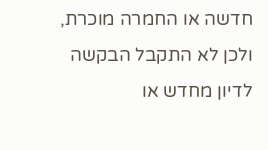חדשה או החמרה מוכרת, ולכן לא התקבל הבקשה לדיון מחדש או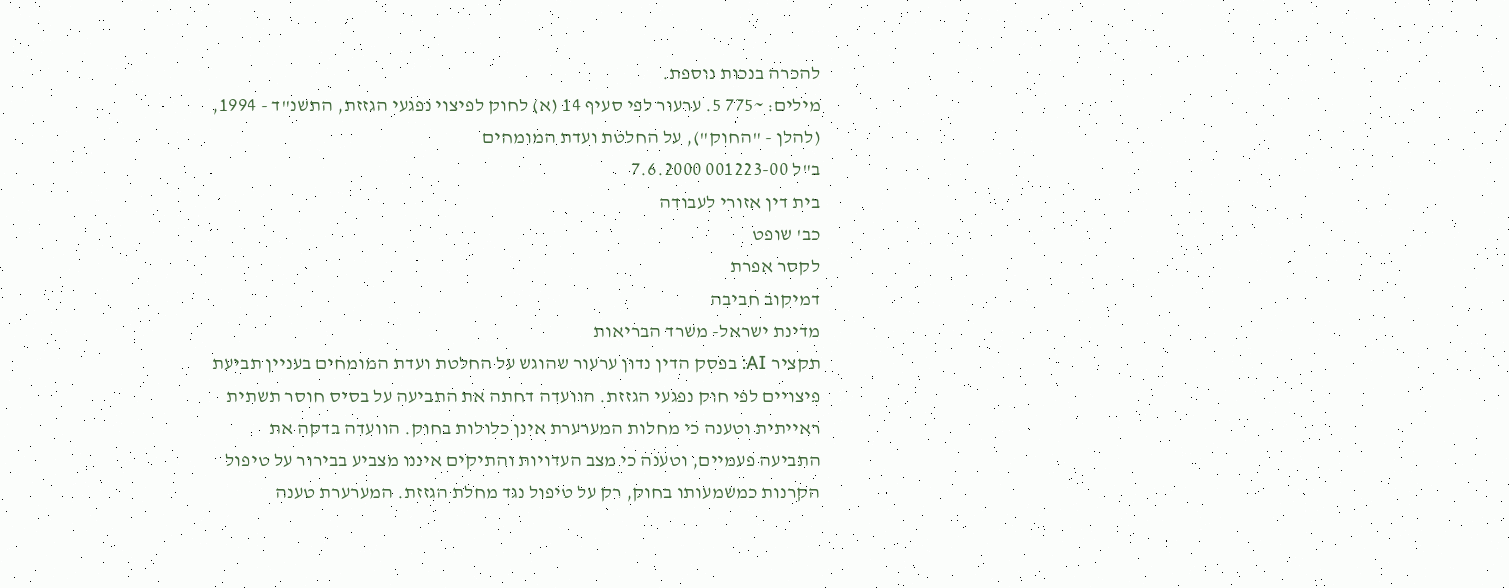להכרה בנכות נוספת.
מילים: ~775 5. ערעור לפי סעיף 14 (א) לחוק לפיצוי נפגעי הגזזת, התשנ"ד - 1994, (להלן - "החוק"), על החלטת ועדת המומחים
ב"ל 001223-00 7.6.2000
בית דין אזורי לעבודה
כב' שופט
לקסר אפרת
דמיקוב חביבה
מדינת ישראל- משרד הבריאות
תקציר AI: בפסק הדין נדון ערעור שהוגש על החלטת ועדת המומחים בעניין תביעת פיצויים לפי חוק נפגעי הגזזת. הוועדה דחתה את התביעה על בסיס חוסר תשתית ראייתית וטענה כי מחלות המערערת אינן כלולות בחוק. הוועדה בדקה את התביעה פעמיים, וטענה כי מצב העדויות והתיקים איננו מצביע בבירור על טיפול הקרנות כמשמעותו בחוק, רק על טיפול נגד מחלת הגזזת. המערערת טענה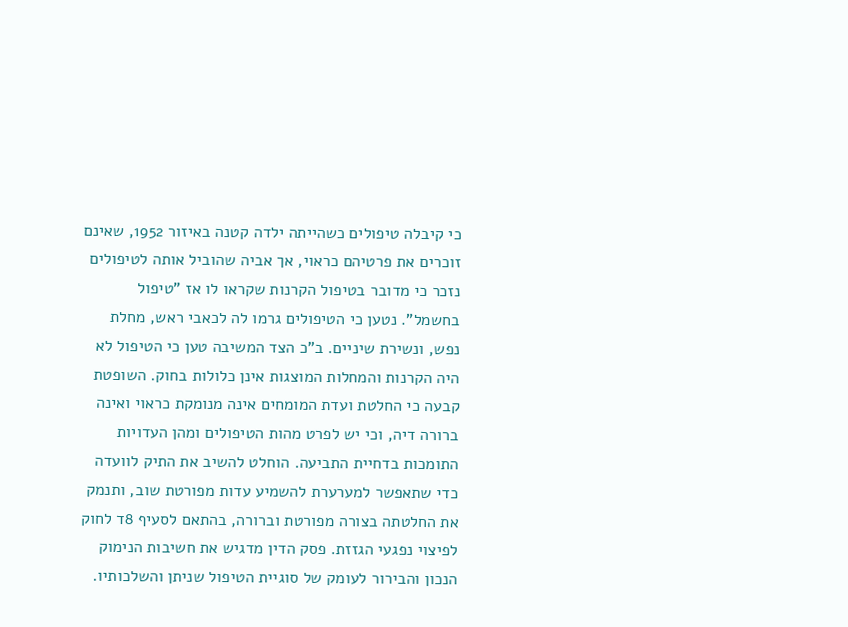כי קיבלה טיפולים כשהייתה ילדה קטנה באיזור 1952, שאינם זוכרים את פרטיהם כראוי, אך אביה שהוביל אותה לטיפולים נזכר כי מדובר בטיפול הקרנות שקראו לו אז "טיפול בחשמל". נטען כי הטיפולים גרמו לה לכאבי ראש, מחלת נפש, ונשירת שיניים. ב"כ הצד המשיבה טען כי הטיפול לא היה הקרנות והמחלות המוצגות אינן כלולות בחוק. השופטת קבעה כי החלטת ועדת המומחים אינה מנומקת כראוי ואינה ברורה דיה, וכי יש לפרט מהות הטיפולים ומהן העדויות התומכות בדחיית התביעה. הוחלט להשיב את התיק לוועדה כדי שתאפשר למערערת להשמיע עדות מפורטת שוב, ותנמק את החלטתה בצורה מפורטת וברורה, בהתאם לסעיף 8ד לחוק לפיצוי נפגעי הגזזת. פסק הדין מדגיש את חשיבות הנימוק הנכון והבירור לעומק של סוגיית הטיפול שניתן והשלכותיו.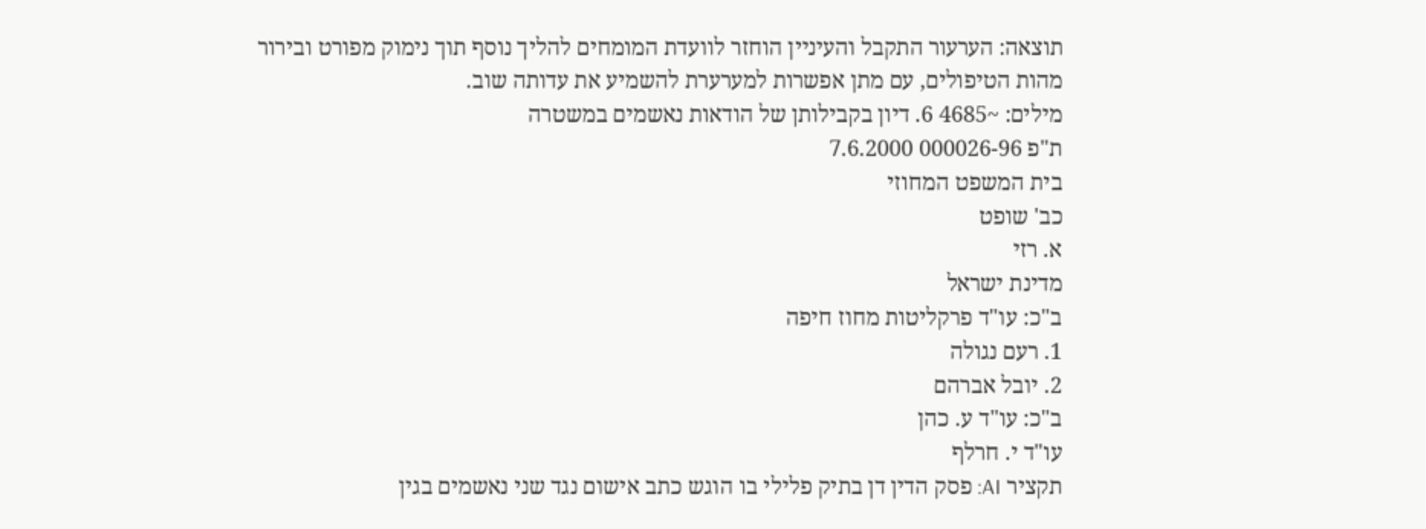תוצאה: הערעור התקבל והעיניין הוחזר לוועדת המומחים להליך נוסף תוך נימוק מפורט ובירור מהות הטיפולים, עם מתן אפשרות למערערת להשמיע את עדותה שוב.
מילים: ~4685 6. דיון בקבילותן של הודאות נאשמים במשטרה
ת"פ 000026-96 7.6.2000
בית המשפט המחוזי
כב' שופט
א. רזי
מדינת ישראל
ב"כ: עו"ד פרקליטות מחוז חיפה
1. רעם נגולה
2. יובל אברהם
ב"כ: עו"ד ע. כהן
עו"ד י. חרלף
תקציר AI: פסק הדין דן בתיק פלילי בו הוגש כתב אישום נגד שני נאשמים בגין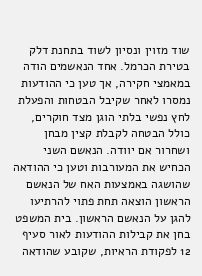שוד מזוין ונסיון לשוד בתחנת דלק בטירת הכרמל. אחד הנאשמים הודה במאמצי חקירה, אך טען כי ההודעות נמסרו לאחר שקיבל הבטחות והפעלת לחץ נפשי בלתי הוגן מצד חוקרים, כולל הבטחה לקבלת קצין מבחן ושחרור אם יוודה. הנאשם השני הכחיש את המעורבות וטען כי ההודאה שהושגה באמצעות האח של הנאשם הראשון הוצאה תחת פתוי להרתיעו להגן על הנאשם הראשון. בית המשפט בחן את קבילות ההודעות לאור סעיף 12 לפקודת הראיות, שקובע שהודאה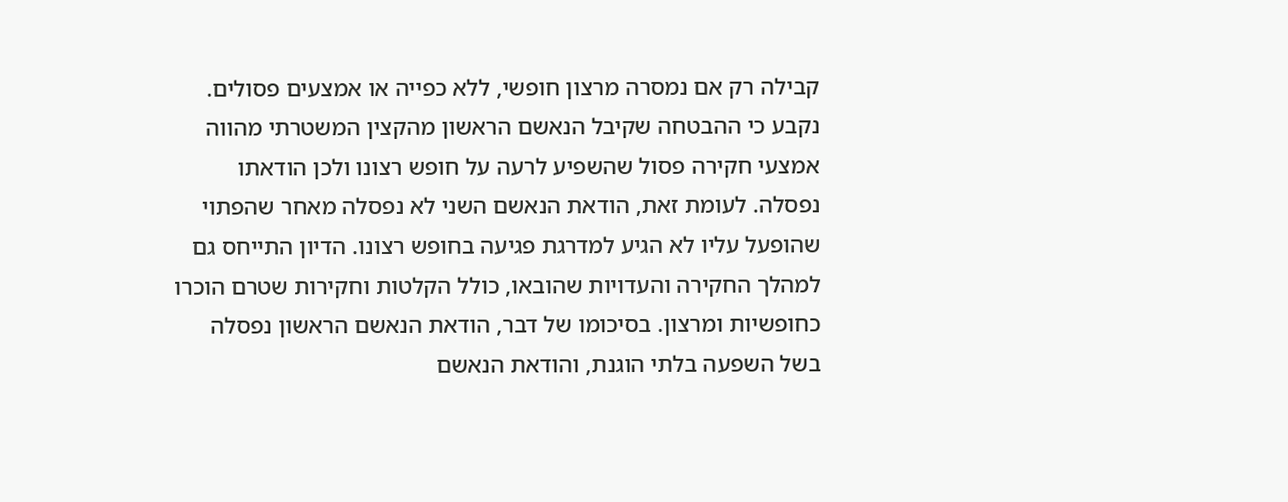קבילה רק אם נמסרה מרצון חופשי, ללא כפייה או אמצעים פסולים. נקבע כי ההבטחה שקיבל הנאשם הראשון מהקצין המשטרתי מהווה אמצעי חקירה פסול שהשפיע לרעה על חופש רצונו ולכן הודאתו נפסלה. לעומת זאת, הודאת הנאשם השני לא נפסלה מאחר שהפתוי שהופעל עליו לא הגיע למדרגת פגיעה בחופש רצונו. הדיון התייחס גם למהלך החקירה והעדויות שהובאו, כולל הקלטות וחקירות שטרם הוכרו כחופשיות ומרצון. בסיכומו של דבר, הודאת הנאשם הראשון נפסלה בשל השפעה בלתי הוגנת, והודאת הנאשם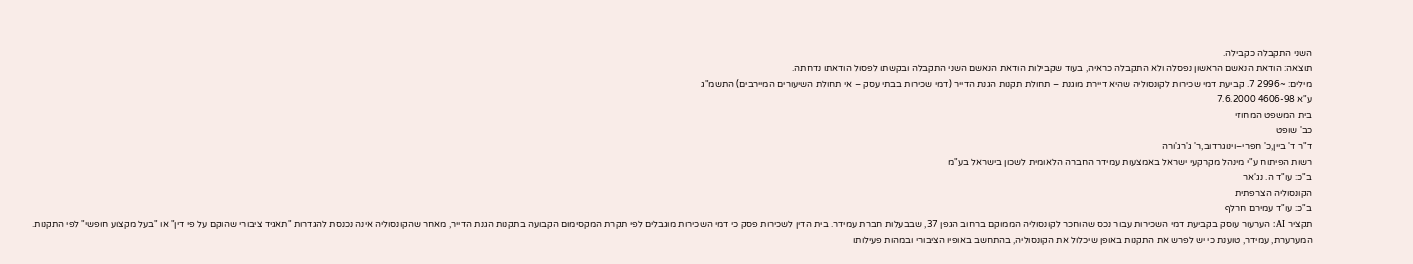השני התקבלה כקבילה.
תוצאה: הודאת הנאשם הראשון נפסלה ולא התקבלה כראיה, בעוד שקבילות הודאת הנאשם השני התקבלה ובקשתו לפסול הודאתו נדחתה.
מילים: ~2996 7. קביעת דמי שכירות לקונסוליה שהיא דיירת מוגנת – תחולת תקנות הגנת הדייר (דמי שכירות בבתי עסק – אי תחולת השיעורים המיירבים) התשמ"ג
ע"א 4606-98 7.6.2000
בית המשפט המחוזי
כב' שופט
ד"ר ד' ביין,כ' חפרי–וינוגרדוב,ר' ג'רג'ורה
רשות הפיתוח ע"י מינהל מקרקעי ישראל באמצעות עמידר החברה הלאומית לשכון בישראל בע"מ
ב"כ: עו"ד ה. נג'אר
הקונסוליה הצרפתית
ב"כ: עו"ד עמירם חרלף
תקציר AI: הערעור עוסק בקביעת דמי השכירות עבור נכס שהוחכר לקונסוליה הממוקם ברחוב הגפן 37, שבבעלות חברת עמידר. בית הדין לשכירות פסק כי דמי השכירות מוגבלים לפי תקרת המקסימום הקבועה בתקנות הגנת הדייר, מאחר שהקונסוליה אינה נכנסת להגדרות "תאגיד ציבורי שהוקם על פי דין" או "בעל מקצוע חופשי" לפי התקנות. המערערת, עמידר, טוענת כי יש לפרש את התקנות באופן שיכלול את הקונסוליה, בהתחשב באופיו הציבורי ובמהות פעילותו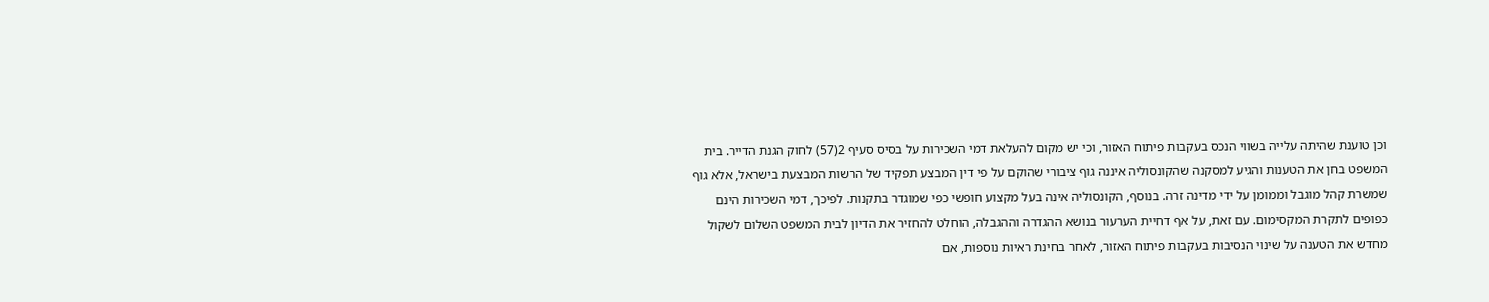וכן טוענת שהיתה עלייה בשווי הנכס בעקבות פיתוח האזור, וכי יש מקום להעלאת דמי השכירות על בסיס סעיף 2(57) לחוק הגנת הדייר. בית המשפט בחן את הטענות והגיע למסקנה שהקונסוליה איננה גוף ציבורי שהוקם על פי דין המבצע תפקיד של הרשות המבצעת בישראל, אלא גוף שמשרת קהל מוגבל וממומן על ידי מדינה זרה. בנוסף, הקונסוליה אינה בעל מקצוע חופשי כפי שמוגדר בתקנות. לפיכך, דמי השכירות הינם כפופים לתקרת המקסימום. עם זאת, על אף דחיית הערעור בנושא ההגדרה וההגבלה, הוחלט להחזיר את הדיון לבית המשפט השלום לשקול מחדש את הטענה על שינוי הנסיבות בעקבות פיתוח האזור, לאחר בחינת ראיות נוספות, אם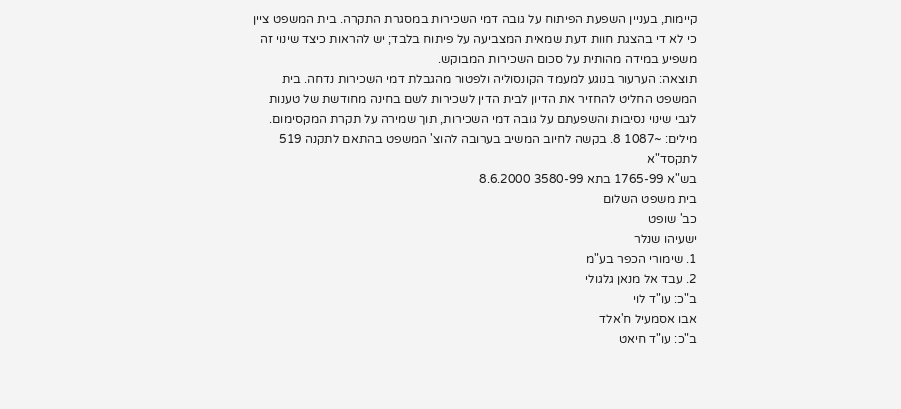קיימות, בעניין השפעת הפיתוח על גובה דמי השכירות במסגרת התקרה. בית המשפט ציין כי לא די בהצגת חוות דעת שמאית המצביעה על פיתוח בלבד; יש להראות כיצד שינוי זה משפיע במידה מהותית על סכום השכירות המבוקש.
תוצאה: הערעור בנוגע למעמד הקונסוליה ולפטור מהגבלת דמי השכירות נדחה. בית המשפט החליט להחזיר את הדיון לבית הדין לשכירות לשם בחינה מחודשת של טענות לגבי שינוי נסיבות והשפעתם על גובה דמי השכירות, תוך שמירה על תקרת המקסימום.
מילים: ~1087 8. בקשה לחיוב המשיב בערובה להוצ' המשפט בהתאם לתקנה 519 לתקסד"א
בש"א 1765-99 בתא 3580-99 8.6.2000
בית משפט השלום
כב' שופט
ישעיהו שנלר
1. שימורי הכפר בע"מ
2. עבד אל מנאן גלגולי
ב"כ: עו"ד לוי
אבו אסמעיל ח'אלד
ב"כ: עו"ד חיאט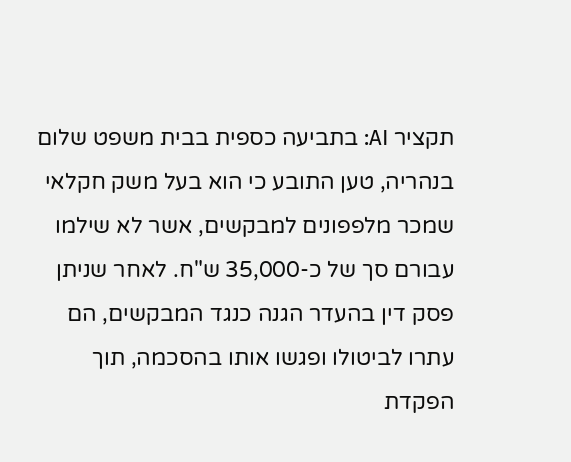תקציר AI: בתביעה כספית בבית משפט שלום בנהריה, טען התובע כי הוא בעל משק חקלאי שמכר מלפפונים למבקשים, אשר לא שילמו עבורם סך של כ-35,000 ש"ח. לאחר שניתן פסק דין בהעדר הגנה כנגד המבקשים, הם עתרו לביטולו ופגשו אותו בהסכמה, תוך הפקדת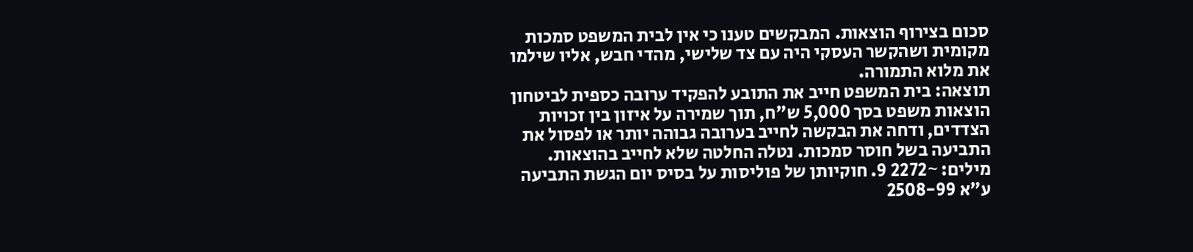סכום בצירוף הוצאות. המבקשים טענו כי אין לבית המשפט סמכות מקומית ושהקשר העסקי היה עם צד שלישי, מהדי חבש, אליו שילמו את מלוא התמורה.
תוצאה: בית המשפט חייב את התובע להפקיד ערובה כספית לביטחון הוצאות משפט בסך 5,000 ש"ח, תוך שמירה על איזון בין זכויות הצדדים, ודחה את הבקשה לחייב בערובה גבוהה יותר או לפסול את התביעה בשל חוסר סמכות. נטלה החלטה שלא לחייב בהוצאות.
מילים: ~2272 9. חוקיותן של פוליסות על בסיס יום הגשת התביעה
ע"א 2508-99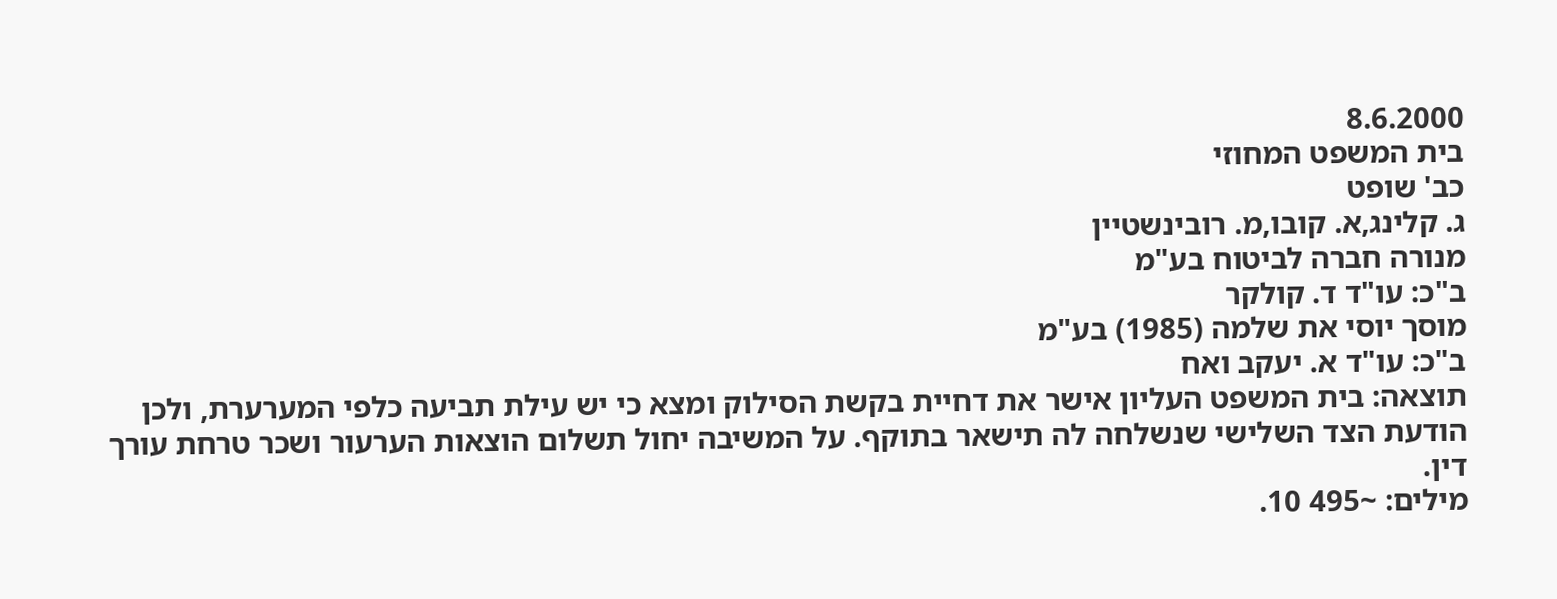8.6.2000
בית המשפט המחוזי
כב' שופט
ג. קלינג,א. קובו,מ. רובינשטיין
מנורה חברה לביטוח בע"מ
ב"כ: עו"ד ד. קולקר
מוסך יוסי את שלמה (1985) בע"מ
ב"כ: עו"ד א. יעקב ואח
תוצאה: בית המשפט העליון אישר את דחיית בקשת הסילוק ומצא כי יש עילת תביעה כלפי המערערת, ולכן הודעת הצד השלישי שנשלחה לה תישאר בתוקף. על המשיבה יחול תשלום הוצאות הערעור ושכר טרחת עורך דין.
מילים: ~495 10.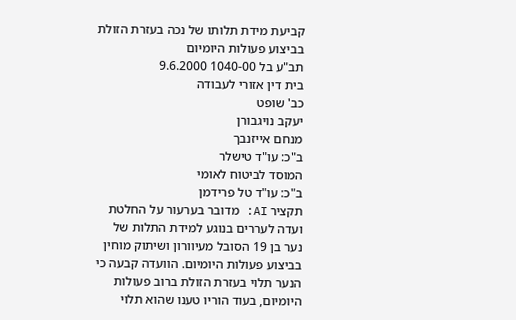קביעת מידת תלותו של נכה בעזרת הזולת בביצוע פעולות היומיום
תב"ע בל 1040-00 9.6.2000
בית דין אזורי לעבודה
כב' שופט
יעקב נויגבורן
מנחם אייזנבך
ב"כ: עו"ד טישלר
המוסד לביטוח לאומי
ב"כ: עו"ד טל פרידמן
תקציר AI: מדובר בערעור על החלטת ועדה לעררים בנוגע למידת התלות של נער בן 19 הסובל מעיוורון ושיתוק מוחין בביצוע פעולות היומיום. הוועדה קבעה כי הנער תלוי בעזרת הזולת ברוב פעולות היומיום, בעוד הוריו טענו שהוא תלוי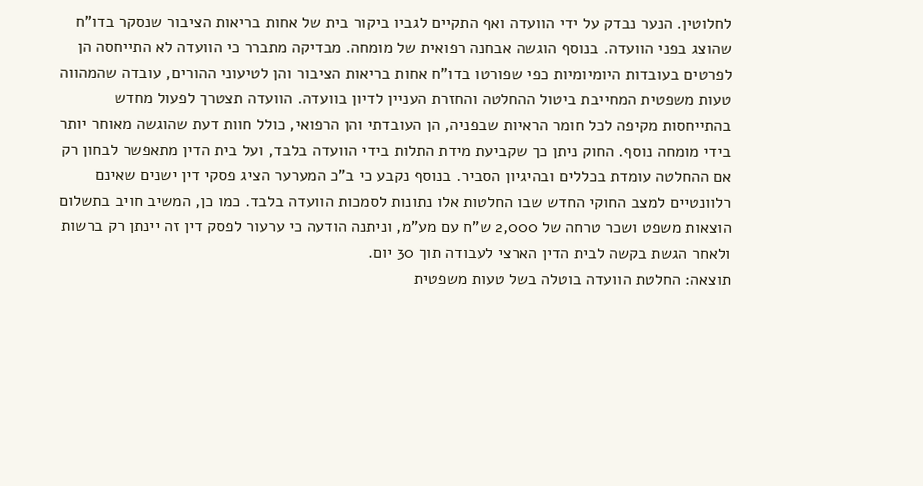לחלוטין. הנער נבדק על ידי הוועדה ואף התקיים לגביו ביקור בית של אחות בריאות הציבור שנסקר בדו"ח שהוצג בפני הוועדה. בנוסף הוגשה אבחנה רפואית של מומחה. מבדיקה מתברר כי הוועדה לא התייחסה הן לפרטים בעובדות היומיומיות כפי שפורטו בדו"ח אחות בריאות הציבור והן לטיעוני ההורים, עובדה שהמהווה טעות משפטית המחייבת ביטול ההחלטה והחזרת העניין לדיון בוועדה. הוועדה תצטרך לפעול מחדש בהתייחסות מקיפה לכל חומר הראיות שבפניה, הן העובדתי והן הרפואי, כולל חוות דעת שהוגשה מאוחר יותר בידי מומחה נוסף. החוק ניתן כך שקביעת מידת התלות בידי הוועדה בלבד, ועל בית הדין מתאפשר לבחון רק אם ההחלטה עומדת בכללים ובהיגיון הסביר. בנוסף נקבע כי ב"כ המערער הציג פסקי דין ישנים שאינם רלוונטיים למצב החוקי החדש שבו החלטות אלו נתונות לסמכות הוועדה בלבד. כמו כן, המשיב חויב בתשלום הוצאות משפט ושכר טרחה של 2,000 ש"ח עם מע"מ, וניתנה הודעה כי ערעור לפסק דין זה יינתן רק ברשות ולאחר הגשת בקשה לבית הדין הארצי לעבודה תוך 30 יום.
תוצאה: החלטת הוועדה בוטלה בשל טעות משפטית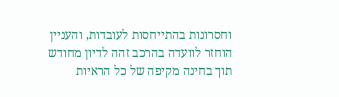וחסרונות בהתייחסות לעובדות, והעניין הוחזר לוועדה בהרכב זהה לדיון מחודש תוך בחינה מקיפה של כל הראיות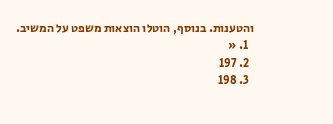והטענות. בנוסף, הוטלו הוצאות משפט על המשיב.
  1. «
  2. 197
  3. 198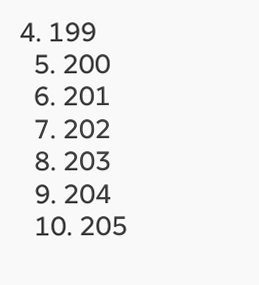4. 199
  5. 200
  6. 201
  7. 202
  8. 203
  9. 204
  10. 205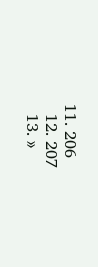11. 206
  12. 207
  13. »